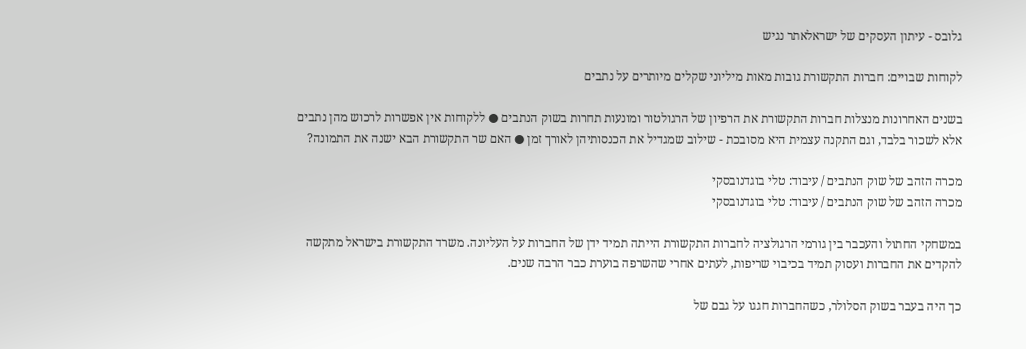גלובס - עיתון העסקים של ישראלאתר נגיש

לקוחות שבויים: חברות התקשורת גובות מאות מיליוני שקלים מיותרים על נתבים

בשנים האחרונות מנצלות חברות התקשורת את הרפיון של הרגולטור ומונעות תחרות בשוק הנתבים ● ללקוחות אין אפשרות לרכוש מהן נתבים אלא לשכור בלבד, וגם התקנה עצמית היא מסובכת - שילוב שמגדיל את הכנסותיהן לאורך זמן ● האם שר התקשורת הבא ישנה את התמונה?

מכרה הזהב של שוק הנתבים / עיבוד: טלי בוגדנובסקי
מכרה הזהב של שוק הנתבים / עיבוד: טלי בוגדנובסקי

במשחקי החתול והעכבר בין גורמי הרגולציה לחברות התקשורת הייתה תמיד ידן של החברות על העליונה. משרד התקשורת בישראל מתקשה להקדים את החברות ועסוק תמיד בכיבוי שריפות, לעתים אחרי שהשרפה בוערת כבר הרבה שנים.

כך היה בעבר בשוק הסלולר, כשהחברות חגגו על גבם של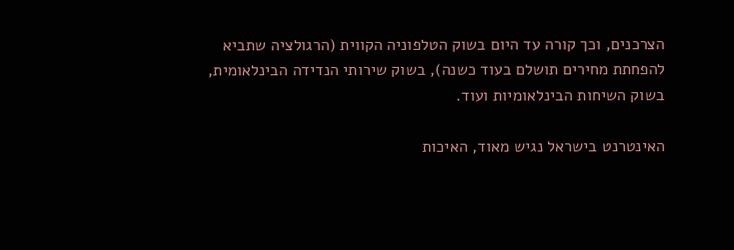הצרכנים, וכך קורה עד היום בשוק הטלפוניה הקווית (הרגולציה שתביא להפחתת מחירים תושלם בעוד כשנה), בשוק שירותי הנדידה הבינלאומית, בשוק השיחות הבינלאומיות ועוד.

האינטרנט בישראל נגיש מאוד, האיכות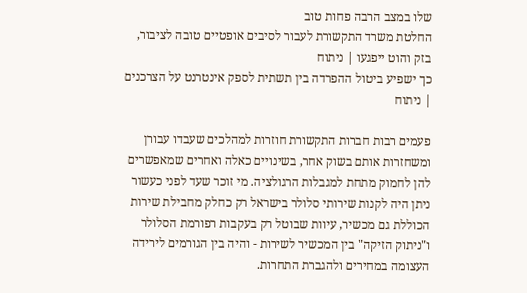שלו במצב הרבה פחות טוב
החלטת משרד התקשורת לעבור לסיבים אופטיים טובה לציבור, בזק והוט ייפגעו | ניתוח
כך ישפיע ביטול ההפרדה בין תשתית לספק אינטרנט על הצרכנים | ניתוח

פעמים רבות חברות התקשורת חוזרות למהלכים שעבדו עבורן ומשחזרות אותם בשוק אחר, בשינויים כאלה ואחרים שמאפשרים להן לחמוק מתחת למגבלות הרגולציה. מי זוכר שעד לפני כעשור ניתן היה לקנות שירותי סלולר בישראל רק כחלק מחבילת שירות הכוללת גם מכשיר, עיוות שבוטל רק בעקבות רפורמת הסלולר ו"ניתוק הזיקה" בין המכשיר לשירות - והיה בין הגורמים לירידה העצומה במחירים ולהגברת התחרות.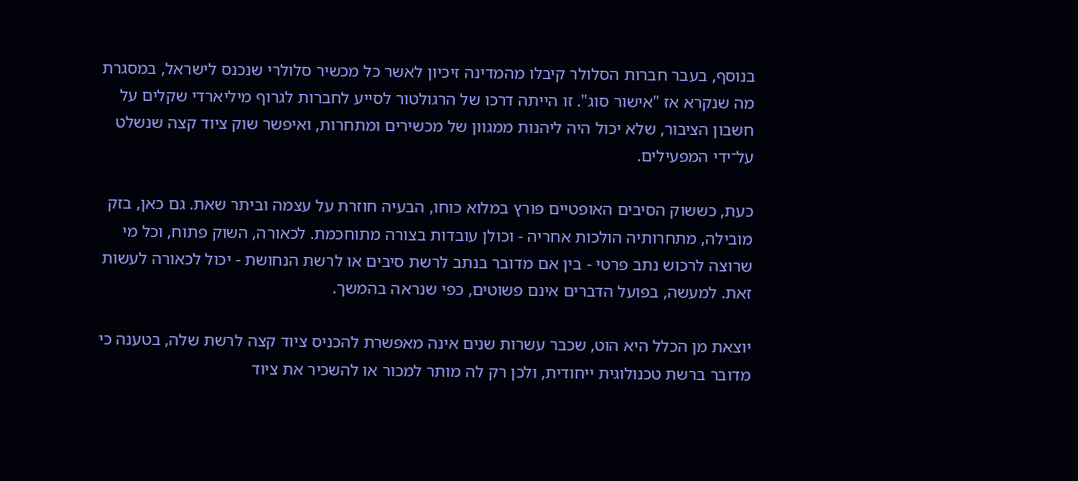בנוסף, בעבר חברות הסלולר קיבלו מהמדינה זיכיון לאשר כל מכשיר סלולרי שנכנס לישראל, במסגרת מה שנקרא אז "אישור סוג". זו הייתה דרכו של הרגולטור לסייע לחברות לגרוף מיליארדי שקלים על חשבון הציבור, שלא יכול היה ליהנות ממגוון של מכשירים ומתחרות, ואיפשר שוק ציוד קצה שנשלט על־ידי המפעילים.

כעת, כששוק הסיבים האופטיים פורץ במלוא כוחו, הבעיה חוזרת על עצמה וביתר שאת. גם כאן, בזק מובילה, מתחרותיה הולכות אחריה - וכולן עובדות בצורה מתוחכמת. לכאורה, השוק פתוח, וכל מי שרוצה לרכוש נתב פרטי - בין אם מדובר בנתב לרשת סיבים או לרשת הנחושת - יכול לכאורה לעשות זאת. למעשה, בפועל הדברים אינם פשוטים, כפי שנראה בהמשך.

יוצאת מן הכלל היא הוט, שכבר עשרות שנים אינה מאפשרת להכניס ציוד קצה לרשת שלה, בטענה כי מדובר ברשת טכנולוגית ייחודית, ולכן רק לה מותר למכור או להשכיר את ציוד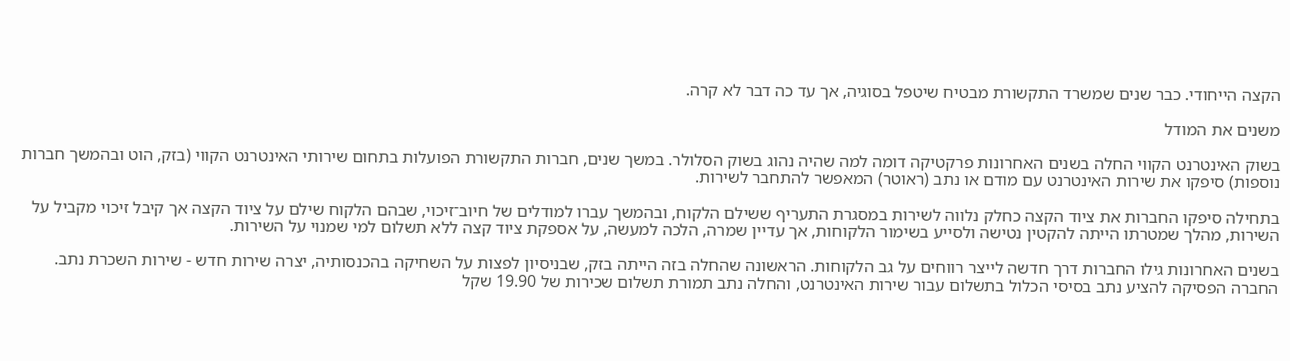הקצה הייחודי. כבר שנים שמשרד התקשורת מבטיח שיטפל בסוגיה, אך עד כה דבר לא קרה.

משנים את המודל

בשוק האינטרנט הקווי החלה בשנים האחרונות פרקטיקה דומה למה שהיה נהוג בשוק הסלולר. במשך שנים, חברות התקשורת הפועלות בתחום שירותי האינטרנט הקווי (בזק, הוט ובהמשך חברות נוספות) סיפקו את שירות האינטרנט עם מודם או נתב (ראוטר) המאפשר להתחבר לשירות.

בתחילה סיפקו החברות את ציוד הקצה כחלק נלווה לשירות במסגרת התעריף ששילם הלקוח, ובהמשך עברו למודלים של חיוב־זיכוי, שבהם הלקוח שילם על ציוד הקצה אך קיבל זיכוי מקביל על השירות, מהלך שמטרתו הייתה להקטין נטישה ולסייע בשימור הלקוחות, אך עדיין שמרה, הלכה למעשה, על אספקת ציוד קצה ללא תשלום למי שמנוי על השירות.

בשנים האחרונות גילו החברות דרך חדשה לייצר רווחים על גב הלקוחות. הראשונה שהחלה בזה הייתה בזק, שבניסיון לפצות על השחיקה בהכנסותיה, יצרה שירות חדש - שירות השכרת נתב. החברה הפסיקה להציע נתב בסיסי הכלול בתשלום עבור שירות האינטרנט, והחלה נתב תמורת תשלום שכירות של 19.90 שקל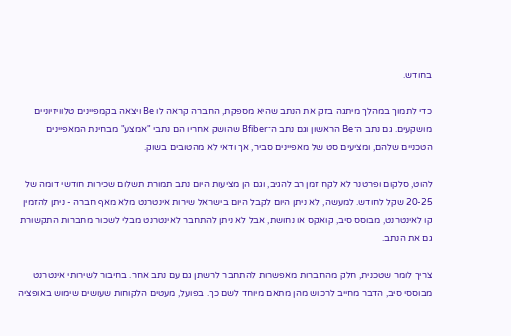בחודש.

כדי לתמוך במהלך מיתגה בזק את הנתב שהיא מספקת, החברה קראה לו Be ויצאה בקמפיינים טלוויזיוניים מושקעים. גם נתב ה־Be הראשון וגם נתב ה־Bfiber שהושק אחריו הם נתבי "אמצע" מבחינת המאפיינים הטכניים שלהם, ומציעים סט של מאפיינים סביר, אך ודאי לא מהטובים בשוק.

להוט, סלקום ופרטנר לא לקח זמן רב להגיב, וגם הן מציעות היום נתב תמורת תשלום שכירות חודשי דומה של 20-25 שקל לחודש. למעשה, לא ניתן היום לקבל היום בישראל שירות אינטרנט מלא מאף חברה - ניתן להזמין קו לאינטרנט, מבוסס סיב, קואקס או נחושת, אבל לא ניתן להתחבר לאינטרנט מבלי לשכור מחברות התקשורת גם את הנתב.

צריך לומר שטכנית, חלק מהחברות מאפשרות להתחבר לרשתן גם עם נתב אחר. בחיבור לשירותי אינטרנט מבוססי סיב, הדבר מחייב לרכוש מהן מתאם מיוחד לשם כך. בפועל, מעטים הלקוחות שעושים שימוש באופציה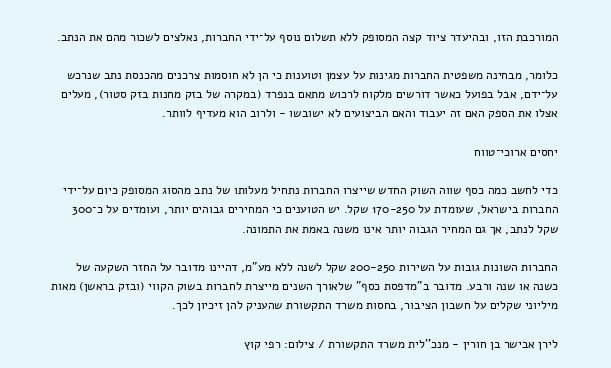המורכבת הזו, ובהיעדר ציוד קצה המסופק ללא תשלום נוסף על־ידי החברות, נאלצים לשכור מהם את הנתב.

כלומר, מבחינה משפטית החברות מגינות על עצמן וטוענות כי הן לא חוסמות צרכנים מהכנסת נתב שנרכש על־ידם, אבל בפועל כאשר דורשים מלקוח לרכוש מתאם בנפרד (במקרה של בזק מחנות בזק סטור), מעלים אצלו את הספק האם זה יעבוד והאם הביצועים לא ישובשו - ולרוב הוא מעדיף לוותר.

יחסים ארוכי־טווח

כדי לחשב כמה כסף שווה השוק החדש שייצרו החברות נתחיל מעלותו של נתב מהסוג המסופק כיום על־ידי החברות בישראל, שעומדת על 170-250 שקל. יש הטוענים כי המחירים גבוהים יותר, ועומדים על כ־300 שקל לנתב, אך גם המחיר הגבוה יותר אינו משנה באמת את התמונה.

החברות השונות גובות על השירות 200-250 שקל לשנה ללא מע"מ, דהיינו מדובר על החזר השקעה של כשנה או שנה ורבע. מדובר ב"מדפסת כסף" שלאורך השנים מייצרת לחברות בשוק הקווי (ובזק בראשן) מאות מיליוני שקלים על חשבון הציבור, בחסות משרד התקשורת שהעניק להן זיכיון לכך.

לירן אבישר בן חורין - מנכ''לית משרד התקשורת / צילום: רפי קוץ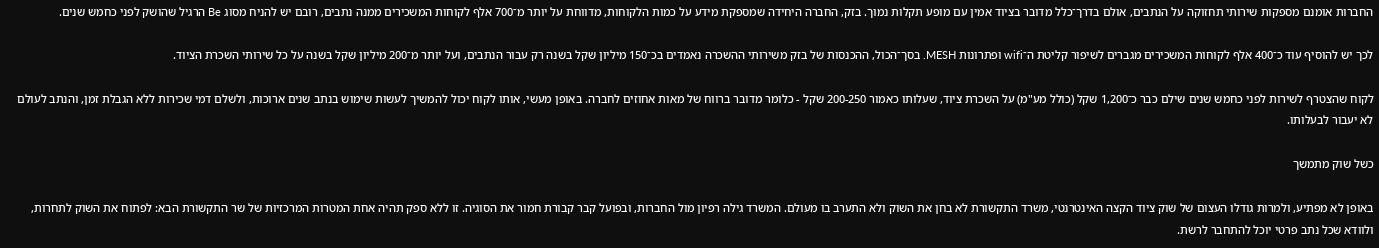החברות אומנם מספקות שירותי תחזוקה על הנתבים, אולם בדרך־כלל מדובר בציוד אמין עם מופע תקלות נמוך. בזק, החברה היחידה שמספקת מידע על כמות הלקוחות, מדווחת על יותר מ־700 אלף לקוחות המשכירים ממנה נתבים, רובם יש להניח מסוג Be הרגיל שהושק לפני כחמש שנים.

לכך יש להוסיף עוד כ־400 אלף לקוחות המשכירים מגברים לשיפור קליטת ה־wifi ופתרונות MESH. בסך־הכול, ההכנסות של בזק משירותי ההשכרה נאמדים בכ־150 מיליון שקל בשנה רק עבור הנתבים, ועל יותר מ־200 מיליון שקל בשנה על כל שירותי השכרת הציוד.

לקוח שהצטרף לשירות לפני כחמש שנים שילם כבר כ־1,200 שקל (כולל מע"מ) על השכרת ציוד, שעלותו כאמור 200-250 שקל - כלומר מדובר ברווח של מאות אחוזים לחברה. באופן מעשי, אותו לקוח יכול להמשיך לעשות שימוש בנתב שנים ארוכות, ולשלם דמי שכירות ללא הגבלת זמן, והנתב לעולם לא יעבור לבעלותו.

כשל שוק מתמשך

באופן לא מפתיע, ולמרות גודלו העצום של שוק ציוד הקצה האינטרנטי, משרד התקשורת לא בחן את השוק ולא התערב בו מעולם. המשרד גילה רפיון מול החברות, ובפועל קבר קבורת חמור את הסוגיה. זו ללא ספק תהיה אחת המטרות המרכזיות של שר התקשורת הבא: לפתוח את השוק לתחרות, ולוודא שכל נתב פרטי יוכל להתחבר לרשת.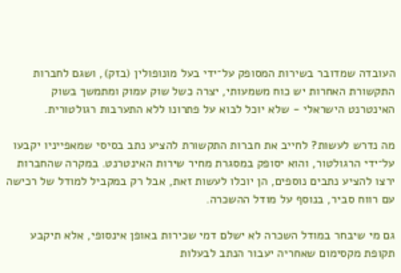העובדה שמדובר בשירות המסופק על־ידי בעל מונופולין (בזק), ושגם לחברות התקשורת האחרות יש כוח משמעותי, יצרה כשל שוק עמוק ומתמשך בשוק האינטרנט הישראלי - שלא יוכל לבוא על פתרונו ללא התערבות רגולטורית.

מה נדרש לעשות? לחייב את חברות התקשורת להציע נתב בסיסי שמאפייניו יקבעו על־ידי הרגולטור, והוא יסופק במסגרת מחיר שירות האינטרנט. במקרה שהחברות ירצו להציע נתבים נוספים, הן יוכלו לעשות זאת, אבל רק במקביל למודל של רכישה עם רווח סביר, בנוסף על מודל ההשכרה.

גם מי שיבחר במודל השכרה לא ישלם דמי שכירות באופן אינסופי, אלא תיקבע תקופת מקסימום שאחריה יעבור הנתב לבעלות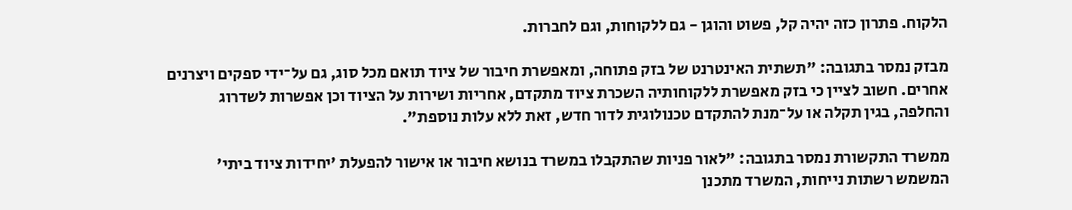הלקוח. פתרון כזה יהיה קל, פשוט והוגן - גם ללקוחות, וגם לחברות.

מבזק נמסר בתגובה: "תשתית האינטרנט של בזק פתוחה, ומאפשרת חיבור של ציוד תואם מכל סוג, גם על־ידי ספקים ויצרנים אחרים. חשוב לציין כי בזק מאפשרת ללקוחותיה השכרת ציוד מתקדם, אחריות ושירות על הציוד וכן אפשרות לשדרוג והחלפה, בגין תקלה או על־מנת להתקדם טכנולוגית לדור חדש, זאת ללא עלות נוספת".

ממשרד התקשורת נמסר בתגובה: "לאור פניות שהתקבלו במשרד בנושא חיבור או אישור להפעלת 'יחידות ציוד ביתי' המשמש רשתות נייחות, המשרד מתכנן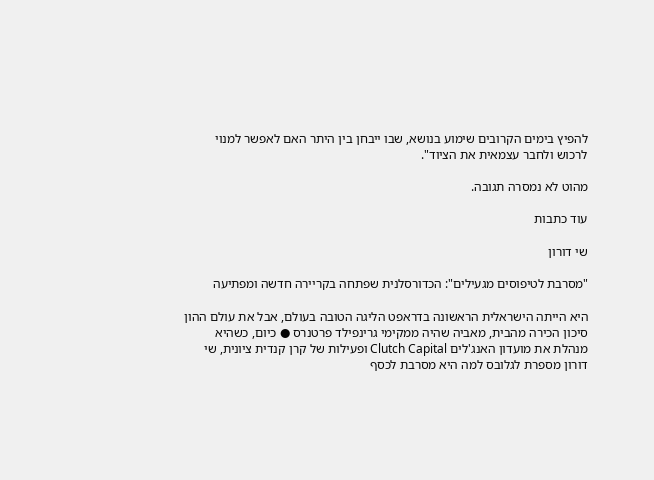להפיץ בימים הקרובים שימוע בנושא, שבו ייבחן בין היתר האם לאפשר למנוי לרכוש ולחבר עצמאית את הציוד".

מהוט לא נמסרה תגובה.

עוד כתבות

שי דורון

"מסרבת לטיפוסים מגעילים": הכדורסלנית שפתחה בקריירה חדשה ומפתיעה

היא הייתה הישראלית הראשונה בדראפט הליגה הטובה בעולם, אבל את עולם ההון סיכון הכירה מהבית, מאביה שהיה ממקימי גרינפילד פרטנרס ● כיום, כשהיא מנהלת את מועדון האנג'לים Clutch Capital ופעילות של קרן קנדית ציונית, שי דורון מספרת לגלובס למה היא מסרבת לכסף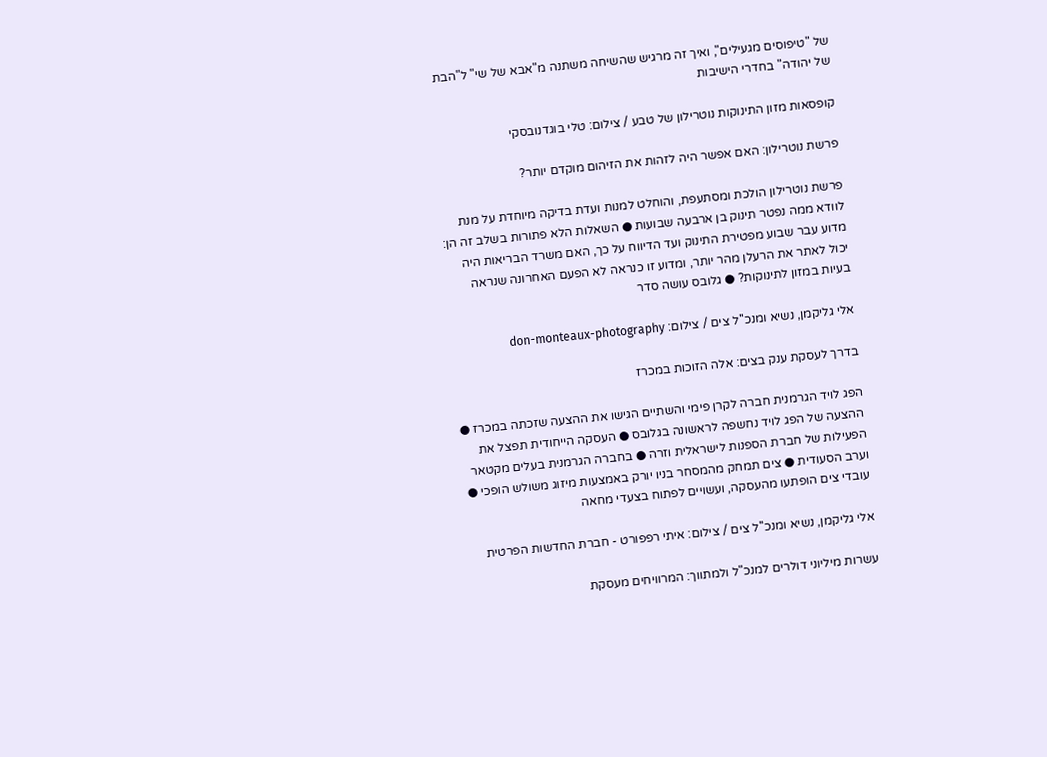של "טיפוסים מגעילים", ואיך זה מרגיש שהשיחה משתנה מ"אבא של שי" ל"הבת של יהודה" בחדרי הישיבות

קופסאות מזון התינוקות נוטרילון של טבע / צילום: טלי בוגדנובסקי

פרשת נוטרילון: האם אפשר היה לזהות את הזיהום מוקדם יותר?

פרשת נוטרילון הולכת ומסתעפת, והוחלט למנות ועדת בדיקה מיוחדת על מנת לוודא ממה נפטר תינוק בן ארבעה שבועות ● השאלות הלא פתורות בשלב זה הן: מדוע עבר שבוע מפטירת התינוק ועד הדיווח על כך, האם משרד הבריאות היה יכול לאתר את הרעלן מהר יותר, ומדוע זו כנראה לא הפעם האחרונה שנראה בעיות במזון לתינוקות? ● גלובס עושה סדר

אלי גליקמן, נשיא ומנכ''ל צים / צילום: don-monteaux-photography

בדרך לעסקת ענק בצים: אלה הזוכות במכרז

הפג לויד הגרמנית חברה לקרן פימי והשתיים הגישו את ההצעה שזכתה במכרז ● ההצעה של הפג לויד נחשפה לראשונה בגלובס ● העסקה הייחודית תפצל את הפעילות של חברת הספנות לישראלית וזרה ● בחברה הגרמנית בעלים מקטאר וערב הסעודית ● צים תמחק מהמסחר בניו יורק באמצעות מיזוג משולש הופכי ● עובדי צים הופתעו מהעסקה, ועשויים לפתוח בצעדי מחאה

אלי גליקמן, נשיא ומנכ''ל צים / צילום: איתי רפפורט - חברת החדשות הפרטית

עשרות מיליוני דולרים למנכ"ל ולמתווך: המרוויחים מעסקת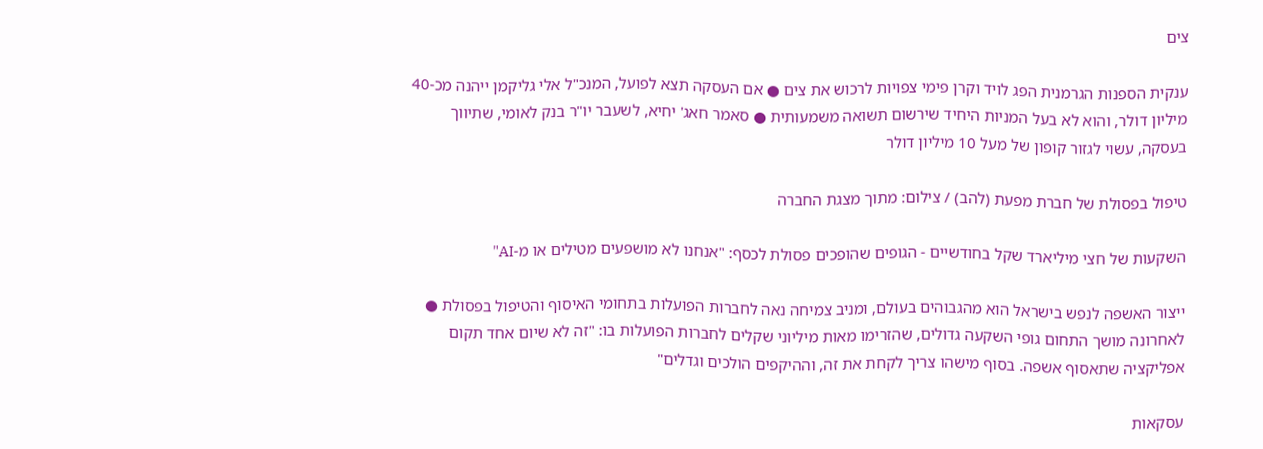צים

ענקית הספנות הגרמנית הפג לויד וקרן פימי צפויות לרכוש את צים ● אם העסקה תצא לפועל, המנכ"ל אלי גליקמן ייהנה מכ-40 מיליון דולר, והוא לא בעל המניות היחיד שירשום תשואה משמעותית ● סאמר חאג' יחיא, לשעבר יו"ר בנק לאומי, שתיווך בעסקה, עשוי לגזור קופון של מעל 10 מיליון דולר

טיפול בפסולת של חברת מפעת (להב) / צילום: מתוך מצגת החברה

השקעות של חצי מיליארד שקל בחודשיים - הגופים שהופכים פסולת לכסף: "אנחנו לא מושפעים מטילים או מ-AI"

ייצור האשפה לנפש בישראל הוא מהגבוהים בעולם, ומניב צמיחה נאה לחברות הפועלות בתחומי האיסוף והטיפול בפסולת ● לאחרונה מושך התחום גופי השקעה גדולים, שהזרימו מאות מיליוני שקלים לחברות הפועלות בו: "זה לא שיום אחד תקום אפליקציה שתאסוף אשפה. בסוף מישהו צריך לקחת את זה, וההיקפים הולכים וגדלים"

עסקאות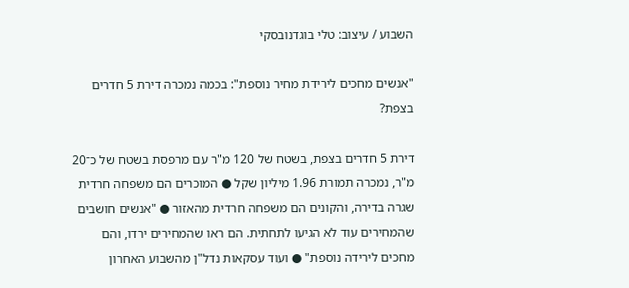השבוע / עיצוב: טלי בוגדנובסקי

"אנשים מחכים לירידת מחיר נוספת": בכמה נמכרה דירת 5 חדרים בצפת?

דירת 5 חדרים בצפת, בשטח של 120 מ"ר עם מרפסת בשטח של כ־20 מ"ר, נמכרה תמורת 1.96 מיליון שקל ● המוכרים הם משפחה חרדית שגרה בדירה, והקונים הם משפחה חרדית מהאזור ● "אנשים חושבים שהמחירים עוד לא הגיעו לתחתית. הם ראו שהמחירים ירדו, והם מחכים לירידה נוספת" ● ועוד עסקאות נדל"ן מהשבוע האחרון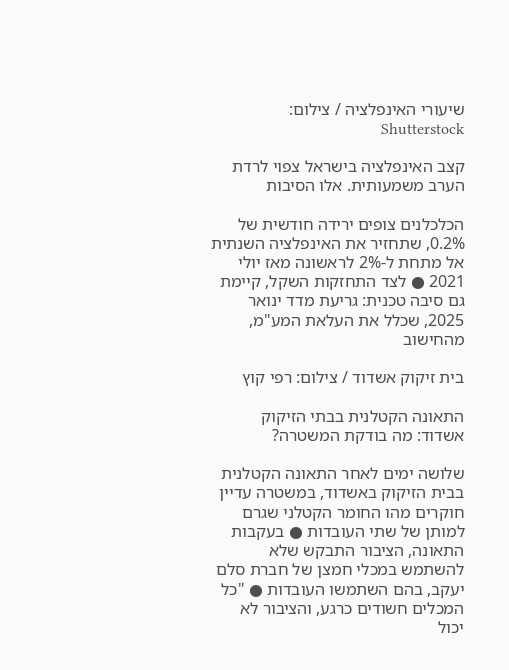שיעורי האינפלציה / צילום: Shutterstock

קצב האינפלציה בישראל צפוי לרדת הערב משמעותית. אלו הסיבות

הכלכלנים צופים ירידה חודשית של 0.2%, שתחזיר את האינפלציה השנתית אל מתחת ל-2% לראשונה מאז יולי 2021 ● לצד התחזקות השקל, קיימת גם סיבה טכנית: גריעת מדד ינואר 2025, שכלל את העלאת המע"מ, מהחישוב

בית זיקוק אשדוד / צילום: רפי קוץ

התאונה הקטלנית בבתי הזיקוק אשדוד: מה בודקת המשטרה?

שלושה ימים לאחר התאונה הקטלנית בבית הזיקוק באשדוד, במשטרה עדיין חוקרים מהו החומר הקטלני שגרם למותן של שתי העובדות ● בעקבות התאונה, הציבור התבקש שלא להשתמש במכלי חמצן של חברת סלם יעקב, בהם השתמשו העובדות ● "כל המכלים חשודים כרגע, והציבור לא יכול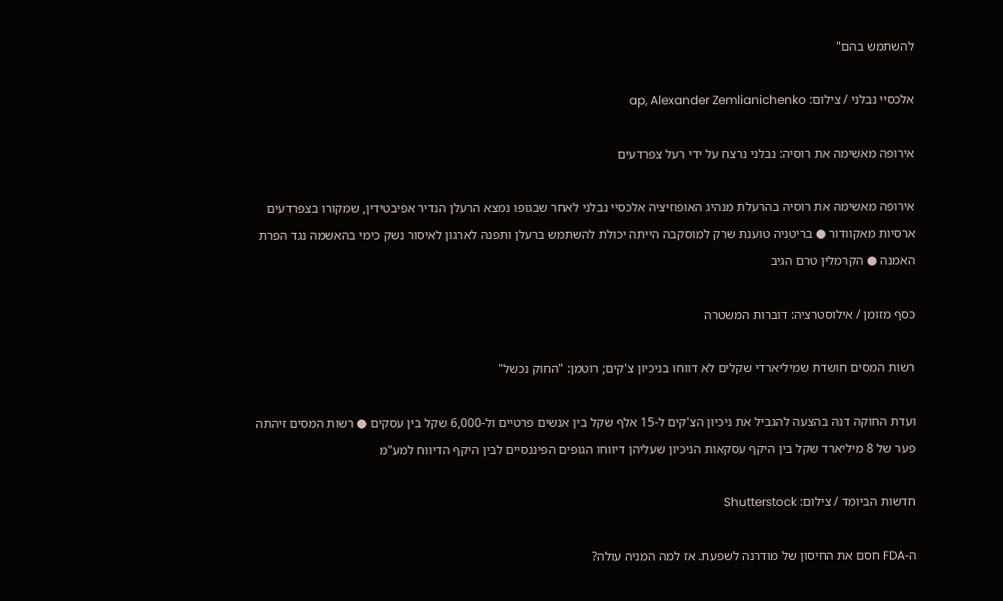להשתמש בהם"

אלכסיי נבלני / צילום: ap, Alexander Zemlianichenko

אירופה מאשימה את רוסיה: נבלני נרצח על ידי רעל צפרדעים

אירופה מאשימה את רוסיה בהרעלת מנהיג האופוזיציה אלכסיי נבלני לאחר שבגופו נמצא הרעלן הנדיר אפיבטידין, שמקורו בצפרדעים ארסיות מאקוודור ● בריטניה טוענת שרק למוסקבה הייתה יכולת להשתמש ברעלן ותפנה לארגון לאיסור נשק כימי בהאשמה נגד הפרת האמנה ● הקרמלין טרם הגיב

כסף מזומן / אילוסטרציה: דוברות המשטרה

רשות המסים חושדת שמיליארדי שקלים לא דווחו בניכיון צ'קים; רוטמן: "החוק נכשל"

ועדת החוקה דנה בהצעה להגביל את ניכיון הצ'קים ל-15 אלף שקל בין אנשים פרטיים ול-6,000 שקל בין עסקים ● רשות המסים זיהתה פער של 8 מיליארד שקל בין היקף עסקאות הניכיון שעליהן דיווחו הגופים הפיננסיים לבין היקף הדיווח למע"מ

חדשות הביומד / צילום: Shutterstock

ה-FDA חסם את החיסון של מודרנה לשפעת. אז למה המניה עולה?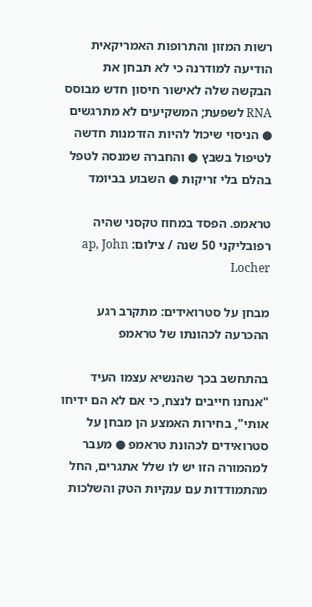רשות המזון והתרופות האמריקאית הודיעה למודרנה כי לא תבחן את הבקשה שלה לאישור חיסון חדש מבוסס RNA לשפעת; המשקיעים לא מתרגשים ● הניסוי שיכול להיות הזדמנות חדשה לטיפול בשבץ ● והחברה שמנסה לטפל בהלם בלי זריקות ● השבוע בביומד

טראמפ. הפסד במחוז טקסני שהיה רפובליקני 50 שנה / צילום: ap, John Locher

מבחן על סטרואידים: מתקרב רגע ההכרעה לכהונתו של טראמפ

בהתחשב בכך שהנשיא עצמו העיד "אנחנו חייבים לנצח, כי אם לא הם ידיחו אותי", בחירות האמצע הן מבחן על סטרואידים לכהונת טראמפ ● מעבר למהמורה הזו יש לו שלל אתגרים, החל מהתמודדות עם ענקיות הטק והשלכות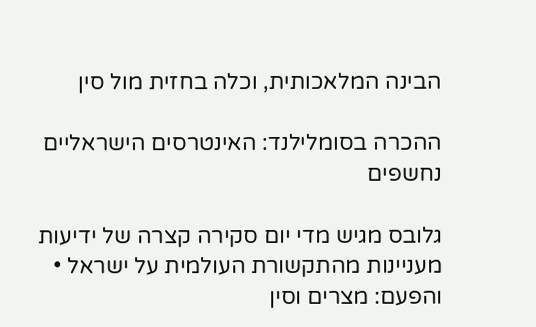הבינה המלאכותית, וכלה בחזית מול סין

ההכרה בסומלילנד: האינטרסים הישראליים נחשפים

גלובס מגיש מדי יום סקירה קצרה של ידיעות מעניינות מהתקשורת העולמית על ישראל • והפעם: מצרים וסין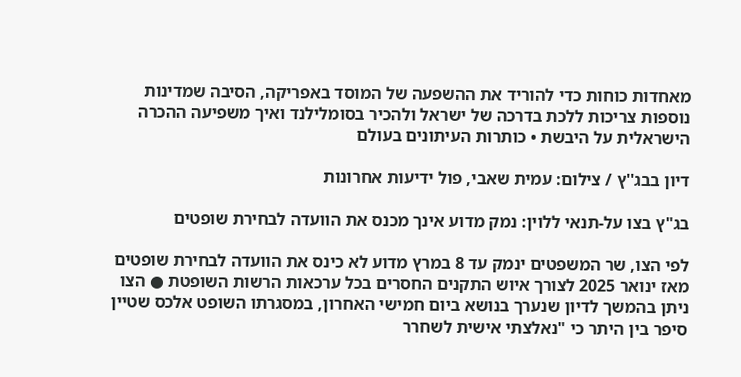מאחדות כוחות כדי להוריד את ההשפעה של המוסד באפריקה, הסיבה שמדינות נוספות צריכות ללכת בדרכה של ישראל ולהכיר בסומלילנד ואיך משפיעה ההכרה הישראלית על היבשת • כותרות העיתונים בעולם

דיון בבג''ץ / צילום: עמית שאבי, פול ידיעות אחרונות

בג"ץ בצו על-תנאי ללוין: נמק מדוע אינך מכנס את הוועדה לבחירת שופטים

לפי הצו, שר המשפטים ינמק עד 8 במרץ מדוע לא כינס את הוועדה לבחירת שופטים מאז ינואר 2025 לצורך איוש התקנים החסרים בכל ערכאות הרשות השופטת ● הצו ניתן בהמשך לדיון שנערך בנושא ביום חמישי האחרון, במסגרתו השופט אלכס שטיין סיפר בין היתר כי "נאלצתי אישית לשחרר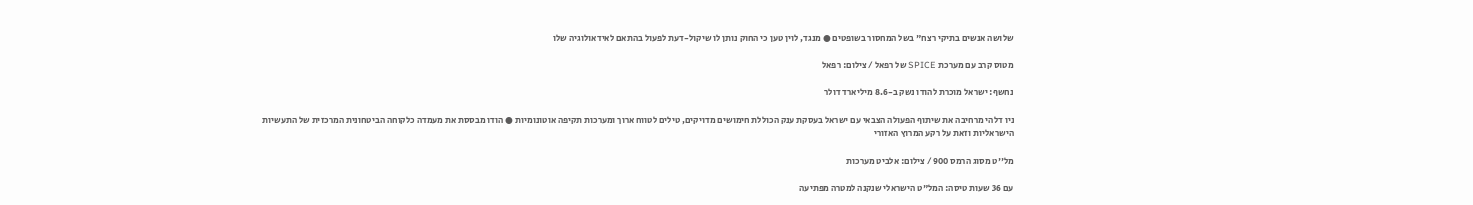שלושה אנשים בתיקי רצח" בשל המחסור בשופטים ● מנגד, לוין טען כי החוק נותן לו שיקול-דעת לפעול בהתאם לאידאולוגיה שלו

מטוס קרב עם מערכת SPICE של רפאל / צילום: רפאל

נחשף: ישראל מוכרת להודו נשק ב-8.6 מיליארד דולר

ניו דלהי מרחיבה את שיתוף הפעולה הצבאי עם ישראל בעסקת ענק הכוללת חימושים מדויקים, טילים לטווח ארוך ומערכות תקיפה אוטונומיות ● הודו מבססת את מעמדה כלקוחה הביטחונית המרכזית של התעשיות הישראליות וזאת על רקע המרוץ האזורי

מל''ט מסוג הרמס 900 / צילום: אלביט מערכות

עם 36 שעות טיסה: המל"ט הישראלי שנקנה למטרה מפתיעה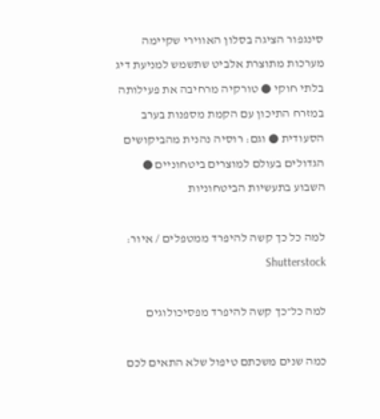סינגפור הציגה בסלון האווירי שקיימה מערכות מתוצרת אלביט שתשמש למניעת דיג בלתי חוקי ● טורקיה מרחיבה את פעילותה במזרח התיכון עם הקמת מספנות בערב הסעודית ● וגם: רוסיה נהנית מהביקושים הגדולים בעולם למוצרים ביטחוניים ● השבוע בתעשיות הביטחוניות

למה כל כך קשה להיפרד ממטפלים / איור: Shutterstock

למה כל־כך קשה להיפרד מפסיכולוגים

כמה שנים משכתם טיפול שלא התאים לכם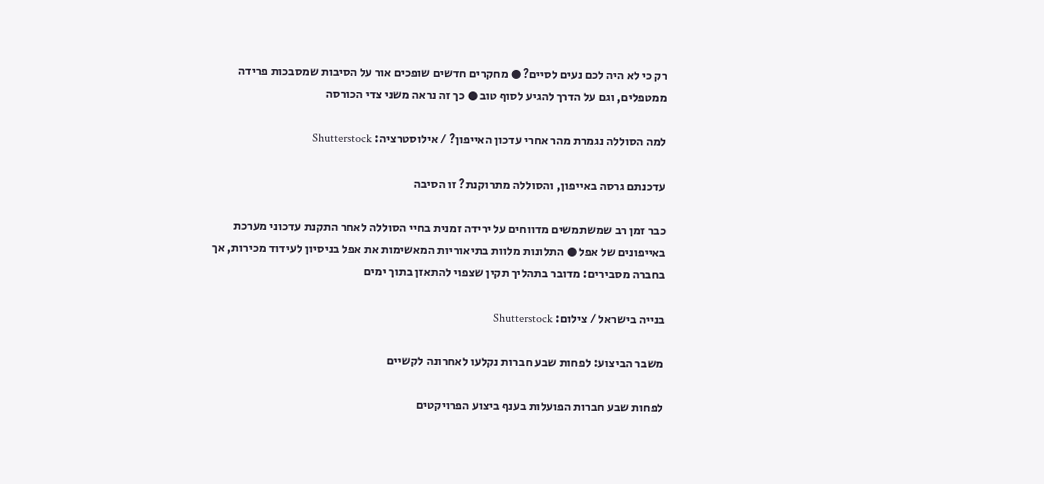רק כי לא היה לכם נעים לסיים? ● מחקרים חדשים שופכים אור על הסיבות שמסבכות פרידה ממטפלים, וגם על הדרך להגיע לסוף טוב ● כך זה נראה משני צדי הכורסה

למה הסוללה נגמרת מהר אחרי עדכון האייפון? / אילוסטרציה: Shutterstock

עדכנתם גרסה באייפון, והסוללה מתרוקנת? זו הסיבה

כבר זמן רב שמשתמשים מדווחים על ירידה זמנית בחיי הסוללה לאחר התקנת עדכוני מערכת באייפונים של אפל ● התלונות מלוות בתיאוריות המאשימות את אפל בניסיון לעידוד מכירות, אך בחברה מסבירים: מדובר בתהליך תקין שצפוי להתאזן בתוך ימים

בנייה בישראל / צילום: Shutterstock

משבר הביצוע: לפחות שבע חברות נקלעו לאחרונה לקשיים

לפחות שבע חברות הפועלות בענף ביצוע הפרויקטים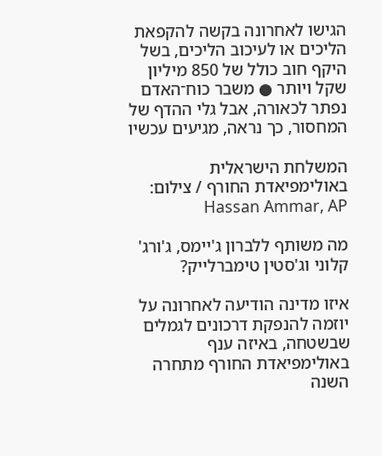הגישו לאחרונה בקשה להקפאת הליכים או לעיכוב הליכים, בשל היקף חוב כולל של 850 מיליון שקל ויותר ● משבר כוח־האדם נפתר לכאורה, אבל גלי ההדף של המחסור, כך נראה, מגיעים עכשיו

המשלחת הישראלית באולימפיאדת החורף / צילום: Hassan Ammar, AP

מה משותף ללברון ג'יימס, ג'ורג' קלוני וג'סטין טימברלייק?

איזו מדינה הודיעה לאחרונה על יוזמה להנפקת דרכונים לגמלים שבשטחה, באיזה ענף באולימפיאדת החורף מתחרה השנה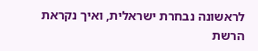לראשונה נבחרת ישראלית, ואיך נקראת הרשת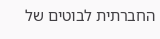החברתית לבוטים של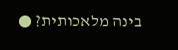בינה מלאכותית? ●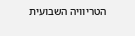הטריוויה השבועית